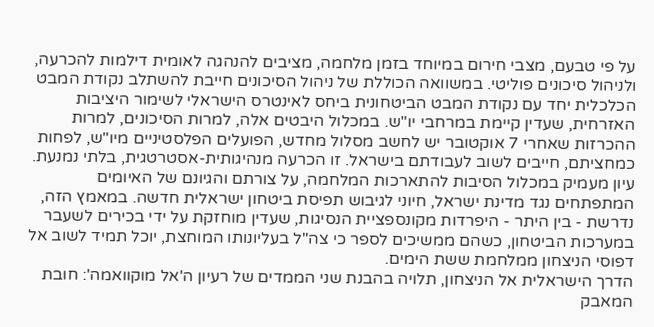על פי טבעם, מצבי חירום במיוחד בזמן מלחמה, מציבים להנהגה לאומית דילמות להכרעה, ולניהול סיכונים פוליטי. במשוואה הכוללת של ניהול הסיכונים חייבת להשתלב נקודת המבט הכלכלית יחד עם נקודת המבט הביטחונית ביחס לאינטרס הישראלי לשימור היציבות האזרחית, שעדין קיימת במרחבי יו"ש. במכלול היבטים אלה, למרות הסיכונים, למרות ההכרזות שאחרי 7 אוקטובר יש לחשב מסלול מחדש, הפועלים הפלסטיניים מיו"ש, לפחות כמחציתם, חייבים לשוב לעבודתם בישראל. זו הכרעה מנהיגותית-אסטרטגית, בלתי נמנעת.
עיון מעמיק במכלול הסיבות להתארכות המלחמה, על צורתם והגיונם של האיומים המתפתחים נגד מדינת ישראל, חיוני לגיבוש תפיסת ביטחון ישראלית חדשה. במאמץ הזה, נדרשת - בין היתר - היפרדות מקונספציית הנסיגות, שעדין מוחזקת על ידי בכירים לשעבר במערכות הביטחון, כשהם ממשיכים לספר כי צה"ל בעליונותו המוחצת, יוכל תמיד לשוב אל דפוסי הניצחון ממלחמת ששת הימים.
הדרך הישראלית אל הניצחון, תלויה בהבנת שני הממדים של רעיון ה'אל מוקוואמה': חובת המאבק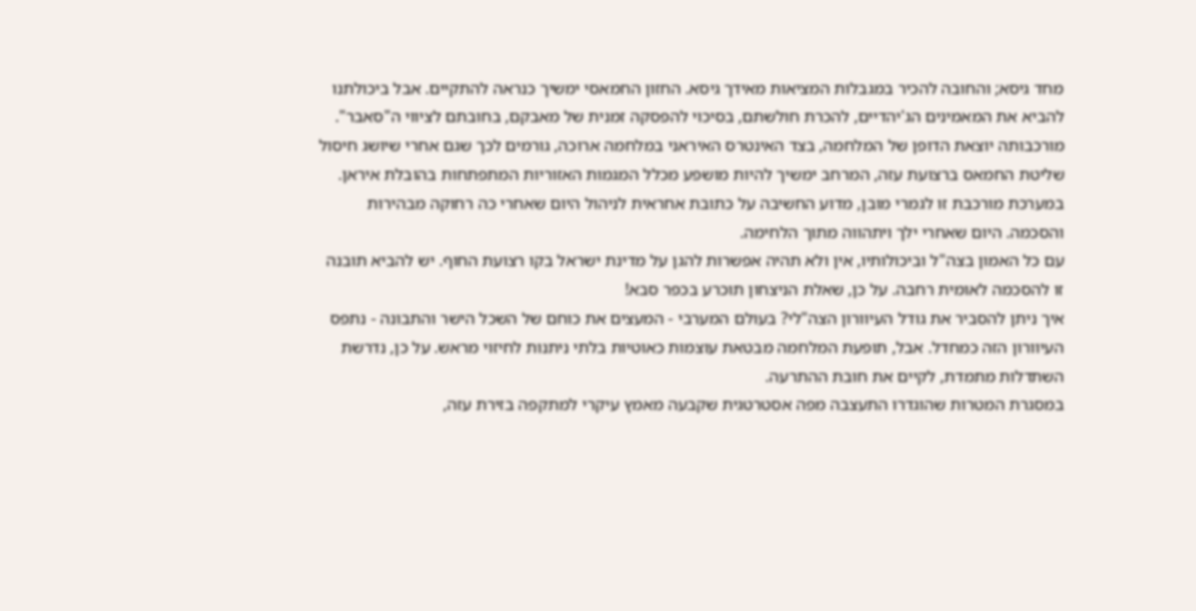מחד גיסא; והחובה להכיר במגבלות המציאות מאידך גיסא. החזון החמאסי ימשיך כנראה להתקיים. אבל ביכולתנו להביא את המאמינים הג'יהדיים, להכרת חולשתם, בסיכוי להפסקה זמנית של מאבקם, בחובתם לציווי ה"סאבר".
מורכבותה יוצאת הדופן של המלחמה, בצד האינטרס האיראני במלחמה ארוכה, גורמים לכך שגם אחרי שיושג חיסול שליטת החמאס ברצועת עזה, המרחב ימשיך להיות מושפע מכלל המגמות האזוריות המתפתחות בהובלת איראן. במערכת מורכבת זו לגמרי מובן, מדוע החשיבה על כתובת אחראית לניהול היום שאחרי כה רחוקה מבהירות והסכמה. היום שאחרי ילך ויתהווה מתוך הלחימה.
עם כל האמון בצה"ל וביכולותיו, אין ולא תהיה אפשרות להגן על מדינת ישראל בקו רצועת החוף. יש להביא תובנה זו להסכמה לאומית רחבה. על כן, שאלת הניצחון תוכרע בכפר סבא!
איך ניתן להסביר את גודל העיוורון הצה"לי? בעולם המערבי - המעצים את כוחם של השכל הישר והתבונה - נתפס העיוורון הזה כמחדל. אבל, תופעת המלחמה מבטאת עוצמות כאוטיות בלתי ניתנות לחיזוי מראש. על כן, נדרשת השתדלות מתמדת, לקיים את חובת ההתרעה.
במסגרת המטרות שהוגדרו התעצבה מפה אסטרטגית שקבעה מאמץ עיקרי למתקפה בזירת עזה,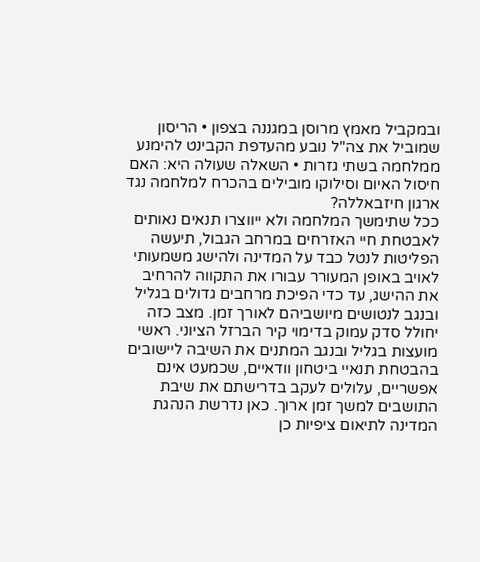ובמקביל מאמץ מרוסן במגננה בצפון • הריסון שמוביל את צה"ל נובע מהעדפת הקבינט להימנע ממלחמה בשתי גזרות • השאלה שעולה היא: האם חיסול האיום וסילוקו מובילים בהכרח למלחמה נגד ארגון חיזבאללה?
ככל שתימשך המלחמה ולא ייווצרו תנאים נאותים לאבטחת חיי האזרחים במרחב הגבול, תיעשה הפליטות לנטל כבד על המדינה ולהישג משמעותי לאויב באופן המעורר עבורו את התקווה להרחיב את ההישג, עד כדי הפיכת מרחבים גדולים בגליל ובנגב לנטושים מיושביהם לאורך זמן. מצב כזה יחולל סדק עמוק בדימוי קיר הברזל הציוני. ראשי מועצות בגליל ובנגב המתנים את השיבה ליישובים בהבטחת תנאיי ביטחון וודאיים, שכמעט אינם אפשריים, עלולים לעקב בדרישתם את שיבת התושבים למשך זמן ארוך. כאן נדרשת הנהגת המדינה לתיאום ציפיות כן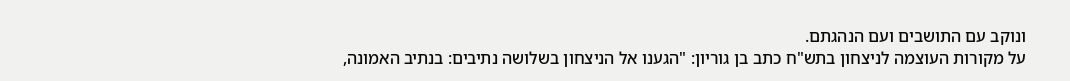ונוקב עם התושבים ועם הנהגתם.
על מקורות העוצמה לניצחון בתש"ח כתב בן גוריון: "הגענו אל הניצחון בשלושה נתיבים: בנתיב האמונה,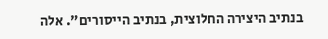בנתיב היצירה החלוצית, בנתיב הייסורים". אלה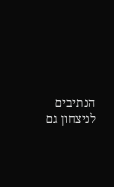הנתיבים לניצחון גם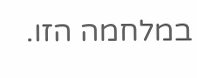במלחמה הזו.